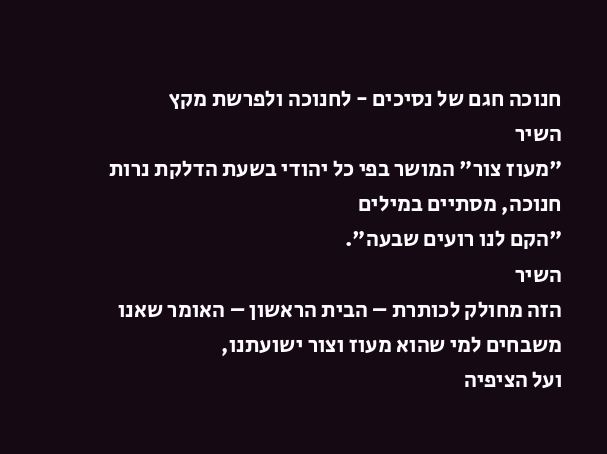חנוכה חגם של נסיכים - לחנוכה ולפרשת מקץ
השיר
"מעוז צור" המושר בפי כל יהודי בשעת הדלקת נרות חנוכה, מסתיים במילים
"הקם לנו רועים שבעה".
השיר
הזה מחולק לכותרת – הבית הראשון – האומר שאנו משבחים למי שהוא מעוז וצור ישועתנו,
ועל הציפיה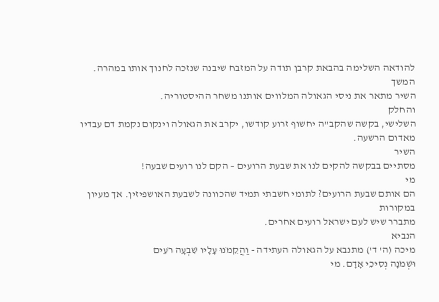להודאה השלימה בהבאת קרבן תודה על המזבח שיבנה שנזכה לחנוך אותו במהרה.
המשך
השיר מתאר את ניסי הגאולה המלווים אותנו משחר ההיסטוריה.
והחלק
השלישי, בקשה שהקב"ה יחשוף זרוע קודשו, יקרב את הגאולה וינקום נקמת דם עבדיו
מאדום הרשעה.
השיר
מסתיים בבקשה להקים לנו את שבעת הרועים – הקם לנו רועים שבעה!
מי
הם אותם שבעת הרועים? לתומי חשבתי תמיד שהכוונה לשבעת האושפיזין. אך מעיון במקורות
מתברר שיש לעם ישראל רועים אחרים.
הנביא
מיכה (ה' ד') מתנבא על הגאולה העתידה - וַהֲקֵמֹנוּ עָלָיו שִׁבְעָה רֹעִים
וּשְׁמֹנָה נְסִיכֵי אָדָם. מי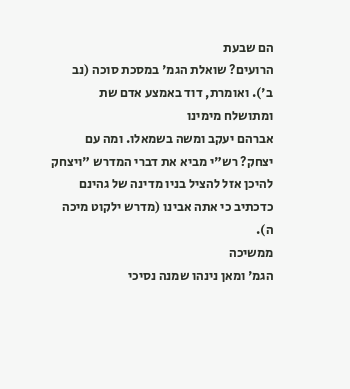הם שבעת
הרועים? שואלת הגמ' במסכת סוכה (נב ב'). ואומרת, דוד באמצע אדם שת ומתושלח מימינו
אברהם יעקב ומשה בשמאלו. ומה עם יצחק? רש"י מביא את דברי המדרש "ויצחק
להיכן אזל להציל בניו מדינה של גהינם כדכתיב כי אתה אבינו (מדרש ילקוט מיכה ה).
ממשיכה
הגמ' ומאן נינהו שמנה נסיכי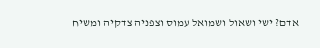אדם? ישי ושאול ושמואל עמוס וצפניה צדקיה ומשיח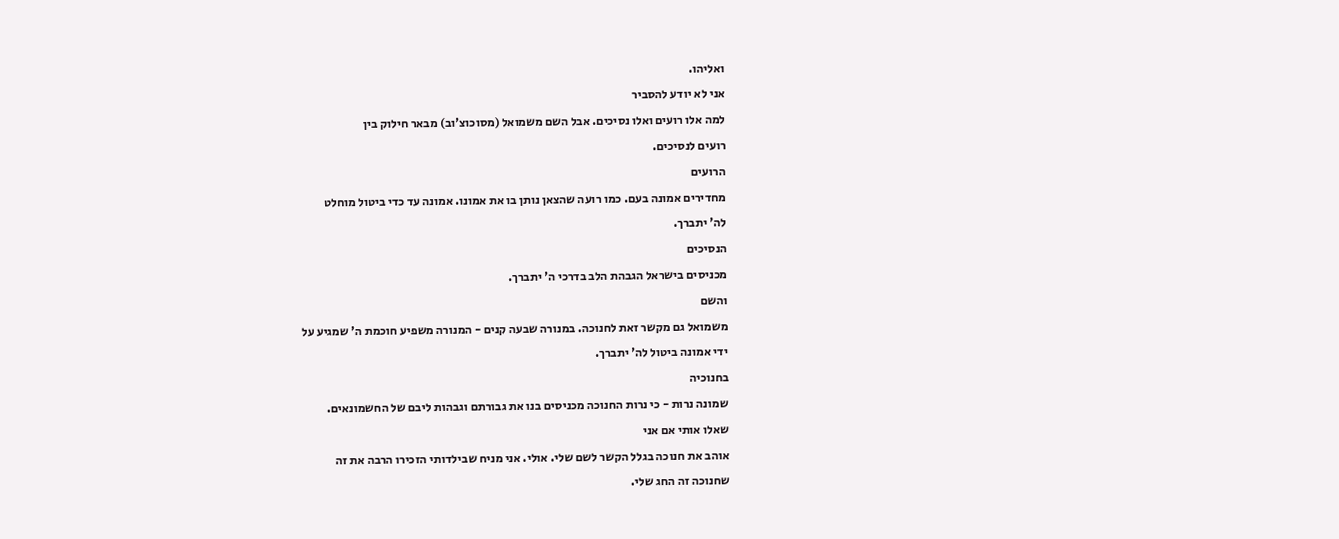ואליהו.
אני לא יודע להסביר
למה אלו רועים ואלו נסיכים. אבל השם משמואל (מסוכוצ'וב) מבאר חילוק בין
רועים לנסיכים.
הרועים
מחדירים אמונה בעם. כמו רועה שהצאן נותן בו את אמונו. אמונה עד כדי ביטול מוחלט
לה' יתברך.
הנסיכים
מכניסים בישראל הגבהת הלב בדרכי ה' יתברך.
והשם
משמואל גם מקשר זאת לחנוכה. במנורה שבעה קנים - המנורה משפיע חוכמת ה' שמגיע על
ידי אמונה ביטול לה' יתברך.
בחנוכיה
שמונה נרות - כי נרות החנוכה מכניסים בנו את גבורתם וגבהות ליבם של החשמונאים.
שאלו אותי אם אני
אוהב את חנוכה בגלל הקשר לשם שלי. אולי. אני מניח שבילדותי הזכירו הרבה את זה
שחנוכה זה החג שלי.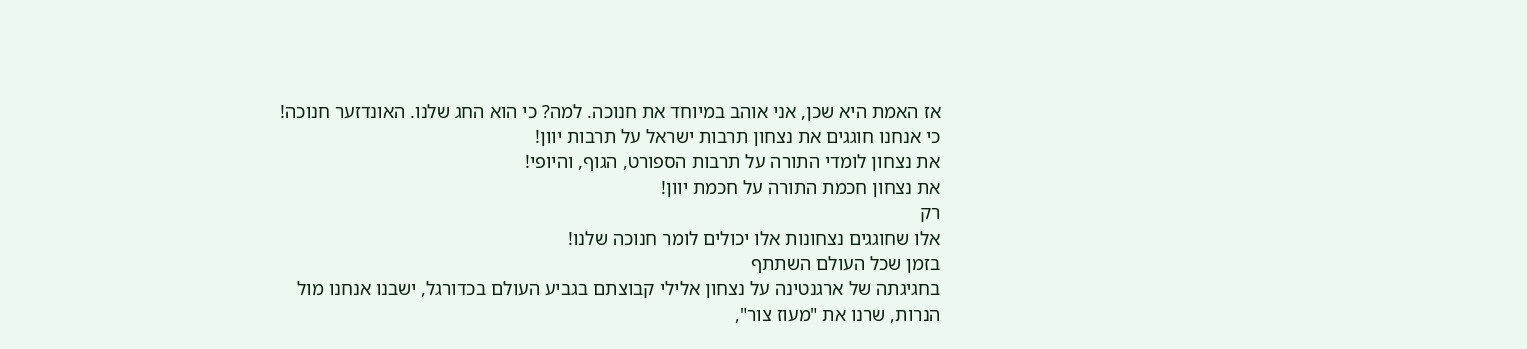אז האמת היא שכן, אני אוהב במיוחד את חנוכה. למה? כי הוא החג שלנו. האונדזער חנוכה!
כי אנחנו חוגגים את נצחון תרבות ישראל על תרבות יוון!
את נצחון לומדי התורה על תרבות הספורט, הגוף, והיופי!
את נצחון חכמת התורה על חכמת יוון!
רק
אלו שחוגגים נצחונות אלו יכולים לומר חנוכה שלנו!
בזמן שכל העולם השתתף
בחגיגתה של ארגנטינה על נצחון אלילי קבוצתם בגביע העולם בכדורגל, ישבנו אנחנו מול
הנרות, שרנו את "מעוז צור",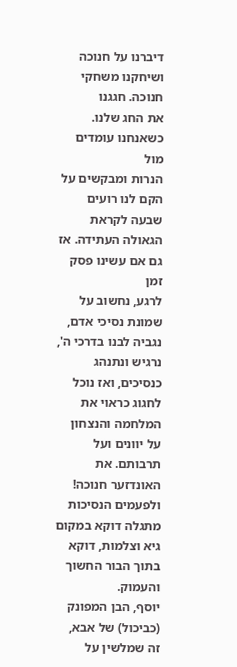דיברנו על חנוכה ושיחקנו משחקי חנוכה. חגגנו
את החג שלנו.
כשאנחנו עומדים מול
הנרות ומבקשים על הקם לנו רועים שבעה לקראת הגאולה העתידה. אז גם אם עשינו פסק זמן
לרגע, נחשוב על שמונת נסיכי אדם, נגביה לבנו בדרכי ה', נרגיש ונתנהג כנסיכים, ואז נוכל
לחגוג כראוי את המלחמה והנצחון על יוונים ועל תרבותם. את האונדזער חנוכה!
ולפעמים הנסיכות מתגלה דוקא במקום גיא וצלמות, דוקא בתוך הבור החשוך והעמוק.
יוסף, הבן המפונק
(כביכול) של אבא, זה שמלשין על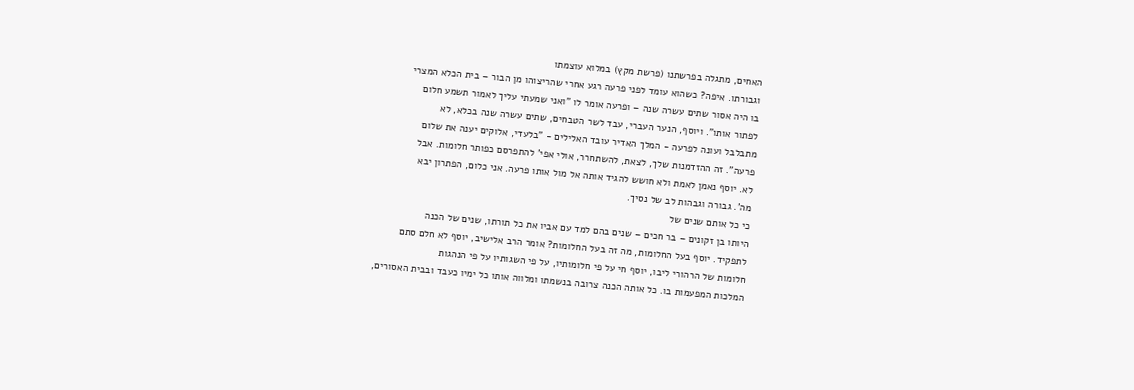האחים, מתגלה בפרשתנו (פרשת מקץ) במלוא עוצמתו
וגבורתו. איפה? כשהוא עומד לפני פרעה רגע אחרי שהריצוהו מן הבור – בית הכלא המצרי
בו היה אסור שתים עשרה שנה – ופרעה אומר לו "ואני שמעתי עליך לאמור תשמע חלום
לפתור אותו". ויוסף, הנער העברי, עבד לשר הטבחים, שתים עשרה שנה בכלא, לא
מתבלבל ועונה לפרעה - המלך האדיר עובד האלילים - "בלעדי, אלוקים יענה את שלום
פרעה". זה ההזדמנות שלך, לצאת, להשתחרר, אולי אפי' להתפרסם כפותר חלומות. אבל
לא. יוסף נאמן לאמת ולא חושש להגיד אותה אל מול אותו פרעה. אני כלום, הפתרון יבא
מה'. גבורה וגבהות לב של נסיך.
כי כל אותם שנים של
היותו בן זקונים – בר חכים – שנים בהם למד עם אביו את כל תורתו, שנים של הכנה
לתפקיד. יוסף בעל החלומות, מה זה בעל החלומות? אומר הרב אלישיב, יוסף לא חלם סתם
חלומות של הרהורי ליבו, יוסף חי על פי חלומותיו, על פי השגותיו על פי הנהגות
המלכות המפעמות בו. כל אותה הכנה צרובה בנשמתו ומלווה אותו כל ימיו כעבד ובבית האסורים,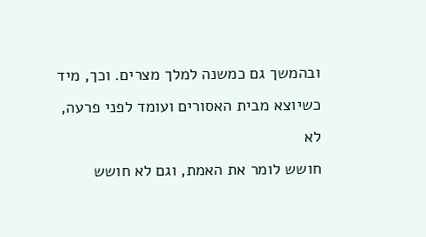ובהמשך גם כמשנה למלך מצרים. וכך, מיד כשיוצא מבית האסורים ועומד לפני פרעה, לא
חושש לומר את האמת, וגם לא חושש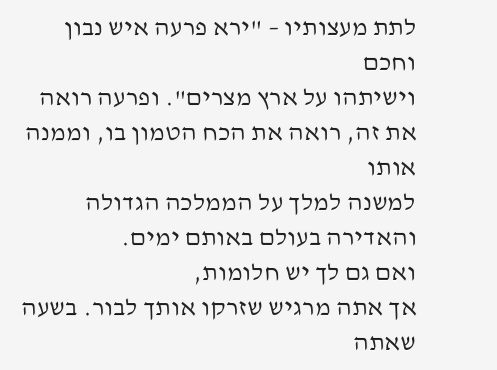לתת מעצותיו – "ירא פרעה איש נבון וחכם
וישיתהו על ארץ מצרים". ופרעה רואה את זה, רואה את הכח הטמון בו, וממנה אותו
למשנה למלך על הממלכה הגדולה והאדירה בעולם באותם ימים.
ואם גם לך יש חלומות,
אך אתה מרגיש שזרקו אותך לבור. בשעה שאתה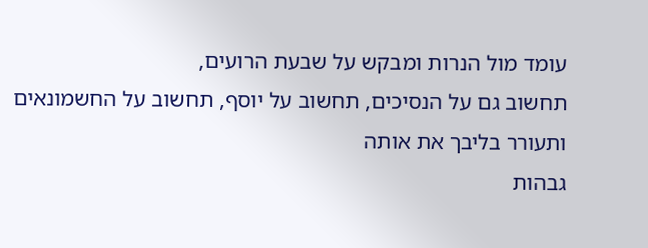עומד מול הנרות ומבקש על שבעת הרועים,
תחשוב גם על הנסיכים, תחשוב על יוסף, תחשוב על החשמונאים ותעורר בליבך את אותה
גבהות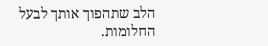הלב שתהפוך אותך לבעל החלומות.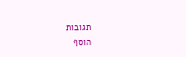תגובות
הוסף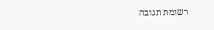רשומת תגובה